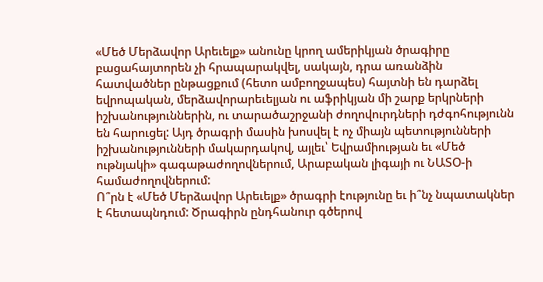«Մեծ Մերձավոր Արեւելք» անունը կրող ամերիկյան ծրագիրը բացահայտորեն չի հրապարակվել, սակայն, դրա առանձին հատվածներ ընթացքում (հետո ամբողջապես) հայտնի են դարձել եվրոպական, մերձավորարեւելյան ու աֆրիկյան մի շարք երկրների իշխանություններին, ու տարածաշրջանի ժողովուրդների դժգոհությունն են հարուցել: Այդ ծրագրի մասին խոսվել է ոչ միայն պետությունների իշխանությունների մակարդակով, այլեւ՝ Եվրամիության եւ «Մեծ ութնյակի» գագաթաժողովներում, Արաբական լիգայի ու ՆԱՏՕ-ի համաժողովներում:
Ո՞րն է «Մեծ Մերձավոր Արեւելք» ծրագրի էությունը եւ ի՞նչ նպատակներ է հետապնդում: Ծրագիրն ընդհանուր գծերով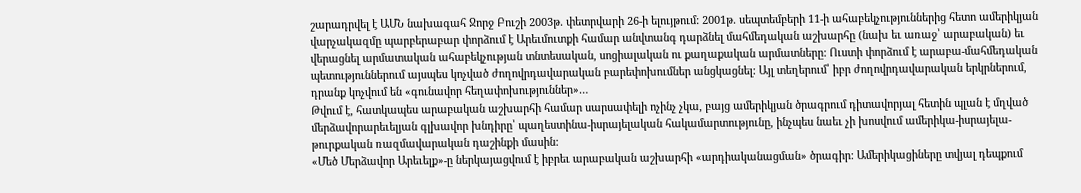շարադրվել է ԱՄՆ նախագահ Ջորջ Բուշի 2003թ. փետրվարի 26-ի ելույթում: 2001թ. սեպտեմբերի 11-ի ահաբեկչություններից հետո ամերիկյան վարչակազմը պարբերաբար փորձում է Արեւմուտքի համար անվտանգ դարձնել մահմեդական աշխարհը (նախ եւ առաջ՝ արաբական) եւ վերացնել արմատական ահաբեկչության տնտեսական, սոցիալական ու քաղաքական արմատները: Ուստի փորձում է արաբա-մահմեդական պետություններում այսպես կոչված ժողովրդավարական բարեփոխումներ անցկացնել: Այլ տեղերում՝ իբր ժողովրդավարական երկրներում, դրանք կոչվում են «գունավոր հեղափոխություններ»…
Թվում է, հատկապես արաբական աշխարհի համար սարսափելի ոչինչ չկա, բայց ամերիկյան ծրագրում դիտավորյալ հետին պլան է մղված մերձավորարեւելյան գլխավոր խնդիրը՝ պաղեստինա-իսրայելական հակամարտությունը, ինչպես նաեւ չի խոսվում ամերիկա-իսրայելա-թուրքական ռազմավարական դաշինքի մասին:
«Մեծ Մերձավոր Արեւելք»-ը ներկայացվում է իբրեւ արաբական աշխարհի «արդիականացման» ծրագիր: Ամերիկացիները տվյալ դեպքում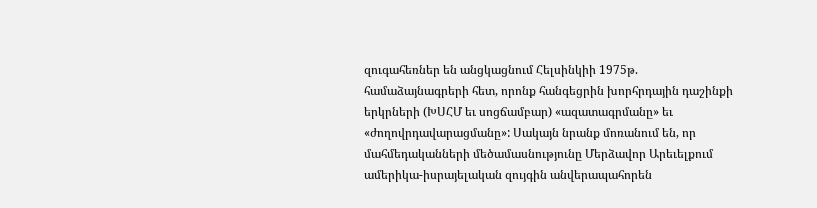զուգահեռներ են անցկացնում Հելսինկիի 1975թ. համաձայնագրերի հետ, որոնք հանգեցրին խորհրդային դաշինքի երկրների (ԽՍՀՄ եւ սոցճամբար) «ազատագրմանը» եւ «ժողովրդավարացմանը»: Սակայն նրանք մոռանում են, որ մահմեդականների մեծամասնությունը Մերձավոր Արեւելքում ամերիկա-իսրայելական զույգին անվերապահորեն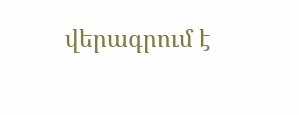վերագրում է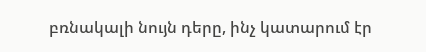բռնակալի նույն դերը, ինչ կատարում էր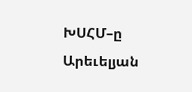ԽՍՀՄ–ը Արեւելյան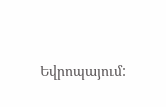Եվրոպայում: